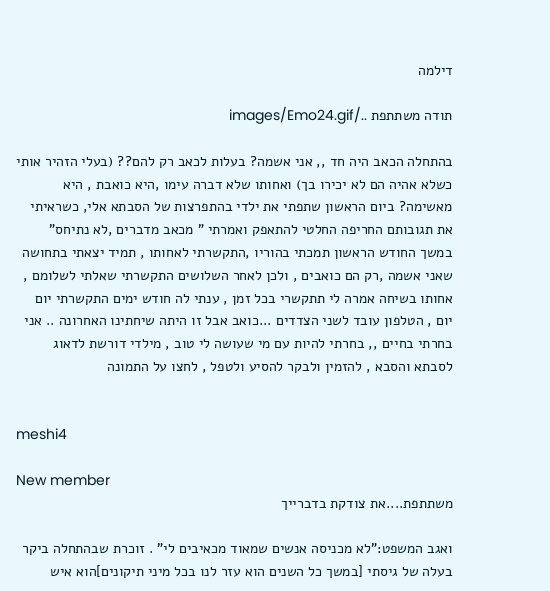דילמה

תודה משתתפת ../images/Emo24.gif

בהתחלה הכאב היה חד ,, אני אשמה? בעלות לכאב רק להם?? (בעלי הזהיר אותי כשלא אהיה הם לא יכירו בך) ואחותו שלא דברה עימו ,היא כואבת , היא מאשימה? ביום הראשון שתפתי את ילדי בהתפרצות של הסבתא אלי, כשראיתי את תגובותם החריפה החלטי להתאפק ואמרתי " מכאב מדברים ,לא נתיחס" במשך החודש הראשון תמכתי בהוריו ,התקשרתי לאחותו , תמיד יצאתי בתחושה שאני אשמה ,רק הם כואבים , ולכן לאחר השלושים התקשרתי שאלתי לשלומם , אחותו בשיחה אמרה לי תתקשרי בכל זמן , ענתי לה חודש ימים התקשרתי יום יום , הטלפון עובד לשני הצדדים ...כואב אבל זו היתה שיחתינו האחרונה .. אני בחרתי בחיים ,, בחרתי להיות עם מי שעושה לי טוב , מילדי דורשת לדאוג לסבתא והסבא , להזמין ולבקר להסיע ולטפל , לחצו על התמונה


meshi4

New member
משתתפת....את צודקת בדברייך

ואגב המשפט:"לא מכניסה אנשים שמאוד מכאיבים לי" . זוכרת שבהתחלה ביקר בעלה של גיסתי [במשך כל השנים הוא עזר לנו בכל מיני תיקונים]הוא איש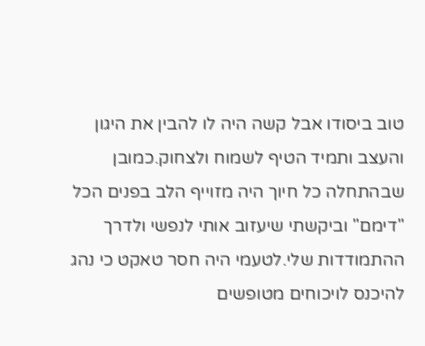טוב ביסודו אבל קשה היה לו להבין את היגון והעצב ותמיד הטיף לשמוח ולצחוק.כמובן שבהתחלה כל חיוך היה מזוייף הלב בפנים הכל "דימם" וביקשתי שיעזוב אותי לנפשי ולדרך ההתמודדות שלי.לטעמי היה חסר טאקט כי נהג להיכנס לויכוחים מטופשים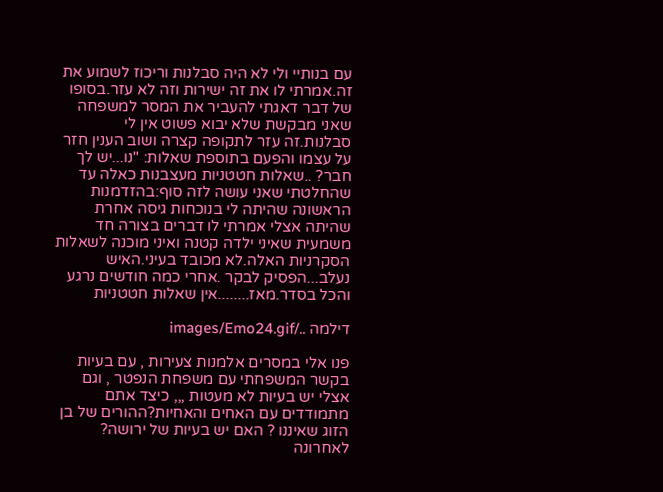עם בנותיי ולי לא היה סבלנות וריכוז לשמוע את זה.אמרתי לו את זה ישירות וזה לא עזר.בסופו של דבר דאגתי להעביר את המסר למשפחה שאני מבקשת שלא יבוא פשוט אין לי סבלנות.זה עזר לתקופה קצרה ושוב הענין חזר על עצמו והפעם בתוספת שאלות: "נו...יש לך חבר? ..שאלות חטטניות מעצבנות כאלה עד שהחלטתי שאני עושה לזה סוף:בהזדמנות הראשונה שהיתה לי בנוכחות גיסה אחרת שהיתה אצלי אמרתי לו דברים בצורה חד משמעית שאיני ילדה קטנה ואיני מוכנה לשאלות הסקרניות האלה.לא מכובד בעיני.האיש נעלב...הפסיק לבקר .אחרי כמה חודשים נרגע והכל בסדר.מאז........אין שאלות חטטניות

דילמה ../images/Emo24.gif

פנו אלי במסרים אלמנות צעירות , עם בעיות בקשר המשפחתי עם משפחת הנפטר , וגם אצלי יש בעיות לא מעטות ,,, כיצד אתם מתמודדים עם האחים והאחיות?ההורים של בן הזוג שאיננו ? האם יש בעיות של ירושה? לאחרונה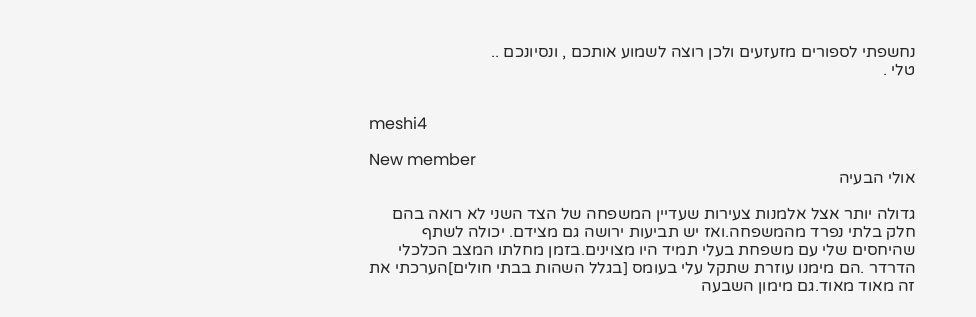נחשפתי לספורים מזעזעים ולכן רוצה לשמוע אותכם , ונסיונכם ..
טלי .


meshi4

New member
אולי הבעיה

גדולה יותר אצל אלמנות צעירות שעדיין המשפחה של הצד השני לא רואה בהם חלק בלתי נפרד מהמשפחה.ואז יש תביעות ירושה גם מצידם. יכולה לשתף שהיחסים שלי עם משפחת בעלי תמיד היו מצוינים.בזמן מחלתו המצב הכלכלי הדרדר .הם מימנו עוזרת שתקל עלי בעומס [בגלל השהות בבתי חולים]הערכתי את זה מאוד מאוד.גם מימון השבעה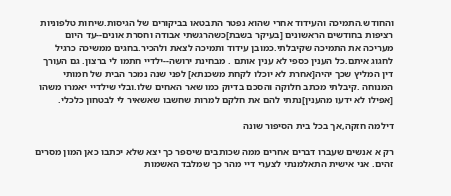והחודש.התמיכה והעידוד אחרי שהוא נפטר התבטאו בביקורים של הגיסות.שיחות טלפוניות רציפות בחודשים הראשונים [בעיקר בשבת]כשהרגשתי אבודה וחסרת אונים--עד היום מעריכה את התמיכה שקיבלתי.כמובן עידוד ותמיכה לצאת ולהכיר.בחגים ממשיכה כרגיל לחגוג איתם.כל הענין כספי לא ענין אותם . מבחינת ירושה--ילדיי חתמו לי ברצון. גם העורך דין המליץ שכך יהיה[אחרת לא יוכלו לקחת משכנתא] לפני שנה נמכר הבית של חמותי המנוחה .קיבלתי מכתב חלוקה והסכם בדיוק כמו שאר האחים שלו.ובלי שילדיי יאמרו משהו [אפילו לא ידעו מהענין]נתתי להם את חלקם למרות שחשבו שאשאיר לי לבטחון כלכלי.

דילמה חזקה,אך בכל בית הסיפור שונה

רק א אנשים שעברו דברים אחרים ממה שכותבים שיספר כך יצא שלא יכתבו כאן המון מסרים זהים. אני אישית התאלמנתי לצערי דיי מהר כך שמלבד האשמות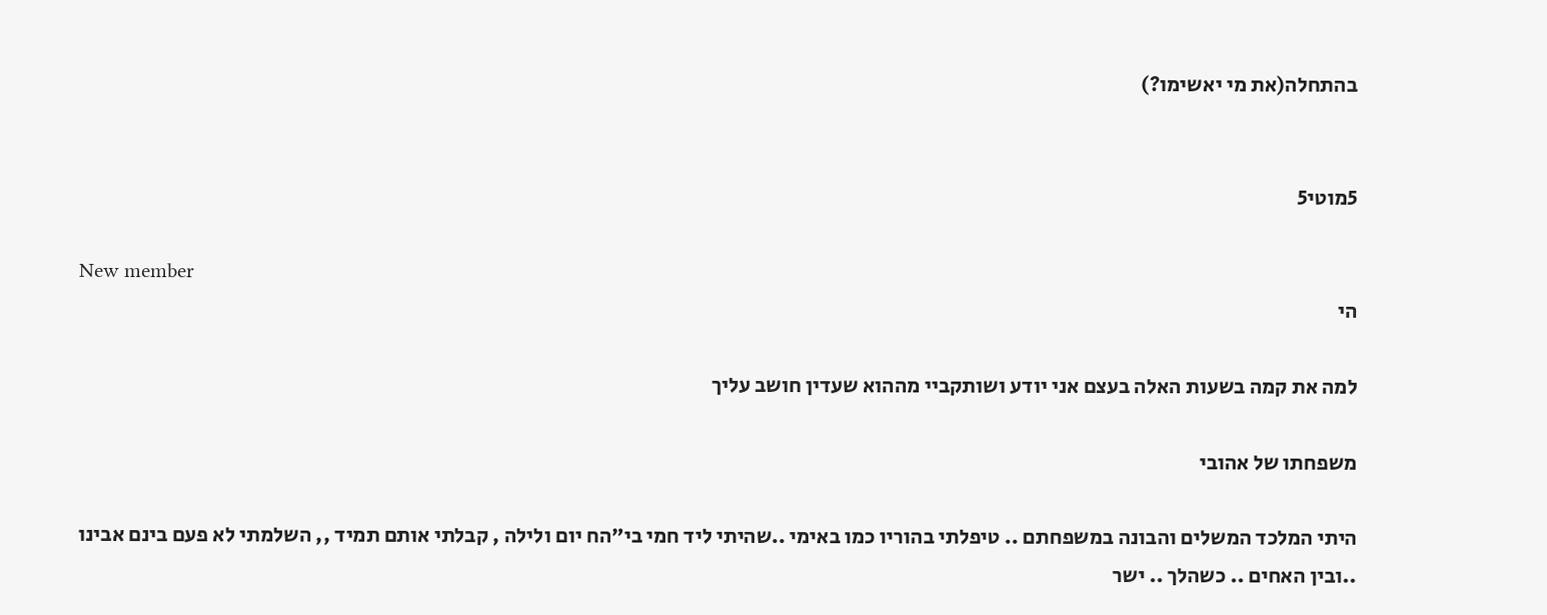בהתחלה(את מי יאשימו?)


5מוטי5

New member
הי

למה את קמה בשעות האלה בעצם אני יודע ושותקביי מההוא שעדין חושב עליך

משפחתו של אהובי

היתי המלכד המשלים והבונה במשפחתם .. טיפלתי בהוריו כמו באימי ..שהיתי ליד חמי בי"הח יום ולילה , קבלתי אותם תמיד ,, השלמתי לא פעם בינם אבינו ..ובין האחים .. כשהלך .. ישר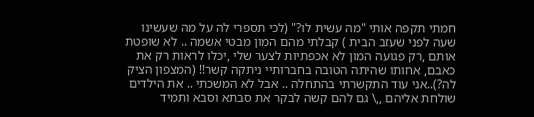חמתי תקפה אותי "מה עשית לו?" (לכי תספרי לה על מה שעשינו
שעה לפני שעזב הבית ) קבלתי מהם המון מבטי אשמה .. לא שופטת אותם ,רק פגועה המון לא אכפתיות לצער שלי ,יכלו לראות רק את כאבם, אחותו שהיתה הטובה בחברותיי ניתקה קשר!! (המצפון הציק לה?)..אני עוד התקשרתי בהתחלה .. אבל לא המשכתי .. את הילדים שולחת אליהם ,,\ גם להם קשה לבקר את סבתא וסבא ותמיד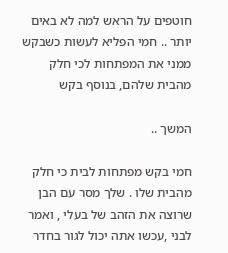חוטפים על הראש למה לא באים יותר .. חמי הפליא לעשות כשבקש ממני את המפתחות לכי חלק מהבית שלהם, בנוסף בקש

המשך ..

חמי בקש מפתחות לבית כי חלק מהבית שלו . שלך מסר עם הבן שרוצה את הזהב של בעלי , ואמר לבני ,עכשו אתה יכול לגור בחדר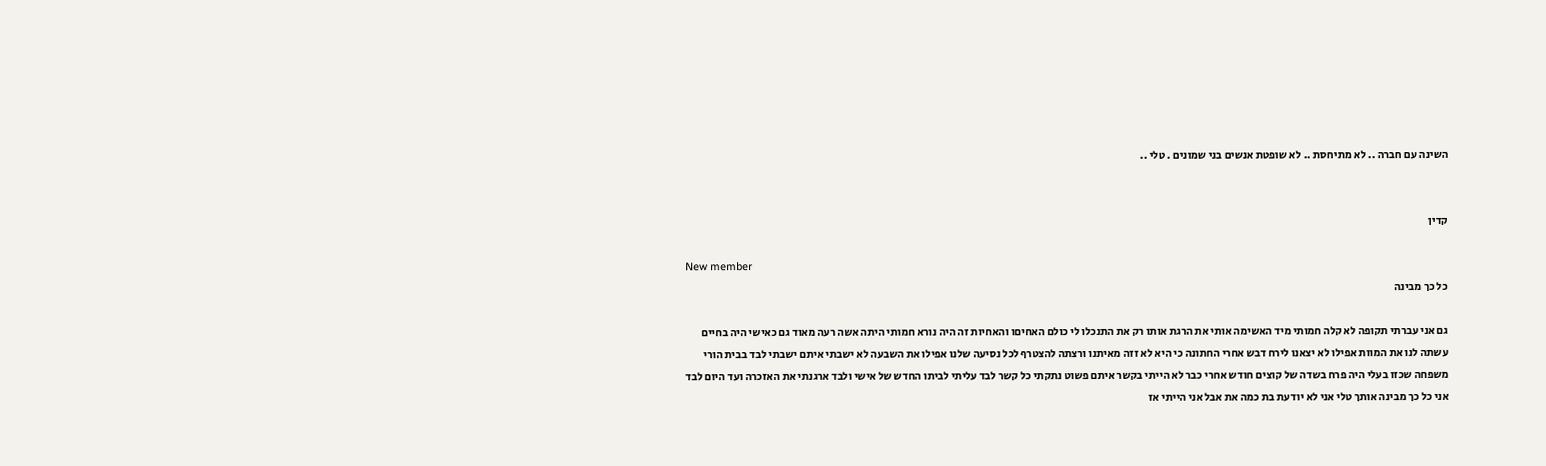השינה עם חברה .. לא מתיחסת .. לא שופטת אנשים בני שמונים . טלי ..


קדין

New member
כל כך מבינה

גם אני עברתי תקופה לא קלה חמותי מיד האשימה אותי את הרגת אותו רק את התנכלו לי כולם האחיםו והאחיות זה היה נורא חמותי היתה אשה רעה מאוד גם כאישי היה בחיים עשתה לנו את המוות אפילו לא יצאנו לירח דבש אחרי החתונה כי היא לא זזה מאיתנו ורצתה להצטרף לכל נסיעה שלנו אפילו את השבעה לא ישבתי איתם ישבתי לבד בבית הורי משפחה שכזו בעלי היה פרח בשדה של קוצים חודש אחרי כבר לא הייתי בקשר איתם פשוט נתקתי כל קשר לבד עליתי לביתו החדש של אישי ולבד ארגנתי את האזכרה ועד היום לבד אני כל כך מבינה אותך טלי אני לא יודעת בת כמה את אבל אני הייתי אז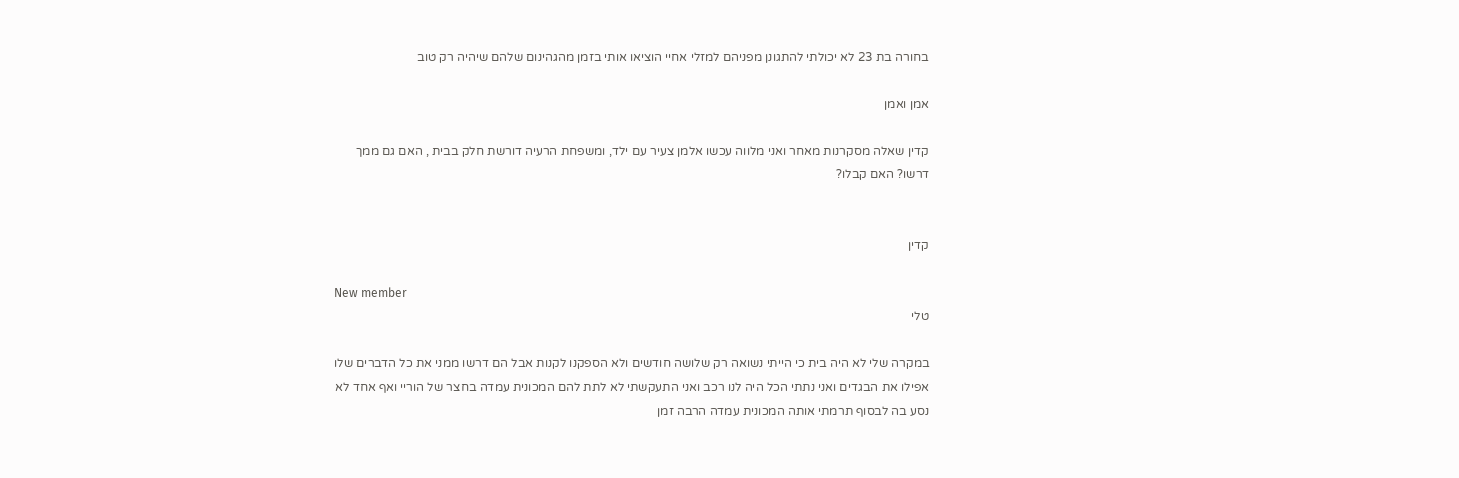בחורה בת 23 לא יכולתי להתגונן מפניהם למזלי אחיי הוציאו אותי בזמן מהגהינום שלהם שיהיה רק טוב

אמן ואמן

קדין שאלה מסקרנות מאחר ואני מלווה עכשו אלמן צעיר עם ילד, ומשפחת הרעיה דורשת חלק בבית , האם גם ממך דרשו? האם קבלו?


קדין

New member
טלי

במקרה שלי לא היה בית כי הייתי נשואה רק שלושה חודשים ולא הספקנו לקנות אבל הם דרשו ממני את כל הדברים שלו אפילו את הבגדים ואני נתתי הכל היה לנו רכב ואני התעקשתי לא לתת להם המכונית עמדה בחצר של הוריי ואף אחד לא נסע בה לבסוף תרמתי אותה המכונית עמדה הרבה זמן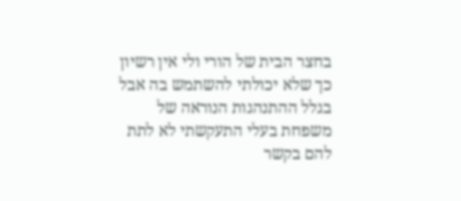בחצר הבית של הורי ולי אין רשיון כך שלא יכולתי להשתמש בה אבל בגלל ההתנהגות הנוראה של משפחת בעלי התעקשתי לא לתת להם בקשר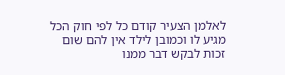לאלמן הצעיר קודם כל לפי חוק הכל מגיע לו וכמובן לילד אין להם שום זכות לבקש דבר ממנו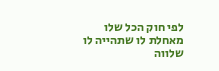לפי חוק הכל שלו מאחלת לו שתהייה לו שלווה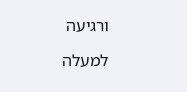ורגיעה

למעלה